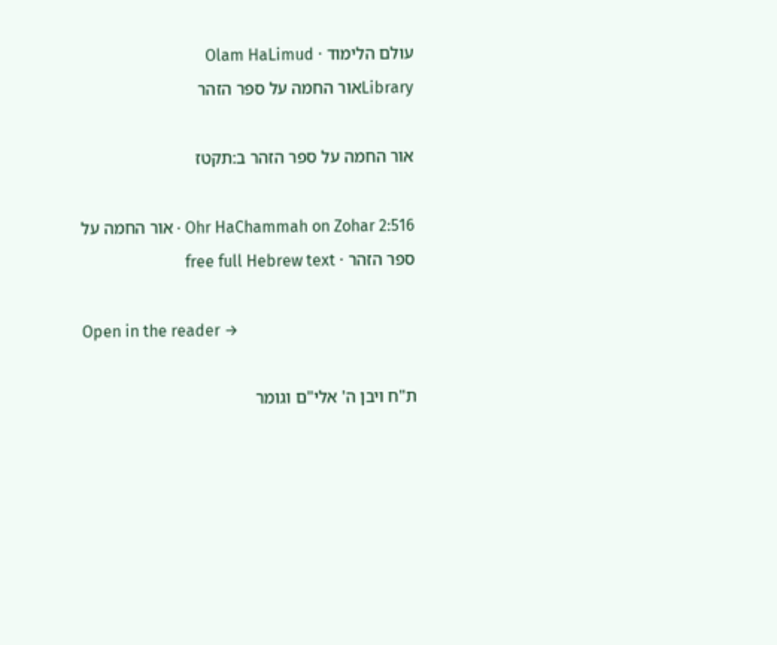עולם הלימוד · Olam HaLimud
Libraryאור החמה על ספר הזהר

אור החמה על ספר הזהר ב:תקטז

Ohr HaChammah on Zohar 2:516 · אור החמה על ספר הזהר · free full Hebrew text

Open in the reader →

ת"ח ויבן ה' אלי"ם וגומר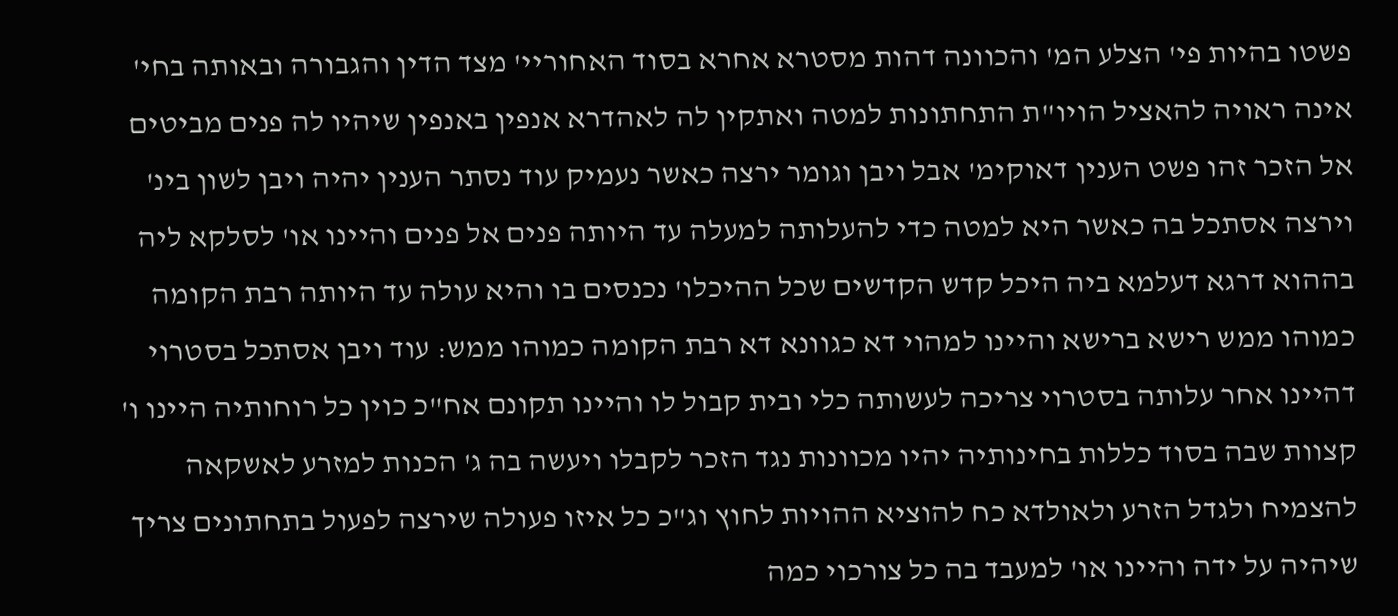פשטו בהיות פי' הצלע המ' והכוונה דהות מסטרא אחרא בסוד האחוריי' מצד הדין והגבורה ובאותה בחי' אינה ראויה להאציל הויו"ת התחתונות למטה ואתקין לה לאהדרא אנפין באנפין שיהיו לה פנים מביטים אל הזכר זהו פשט הענין דאוקימ' אבל ויבן וגומר ירצה כאשר נעמיק עוד נסתר הענין יהיה ויבן לשון בינ' וירצה אסתכל בה כאשר היא למטה כדי להעלותה למעלה עד היותה פנים אל פנים והיינו או' לסלקא ליה בההוא דרגא דעלמא ביה היכל קדש הקדשים שכל ההיכלו' נכנסים בו והיא עולה עד היותה רבת הקומה כמוהו ממש רישא ברישא והיינו למהוי דא כגוונא דא רבת הקומה כמוהו ממש: עוד ויבן אסתכל בסטרוי דהיינו אחר עלותה בסטרוי צריכה לעשותה כלי ובית קבול לו והיינו תקונם אח"כ כוין כל רוחותיה היינו ו' קצוות שבה בסוד כללות בחינותיה יהיו מכוונות נגד הזכר לקבלו ויעשה בה ג' הכנות למזרע לאשקאה להצמיח ולגדל הזרע ולאולדא כח להוציא ההויות לחוץ וג"כ כל איזו פעולה שירצה לפעול בתחתונים צריך שיהיה על ידה והיינו או' למעבד בה כל צורכוי כמה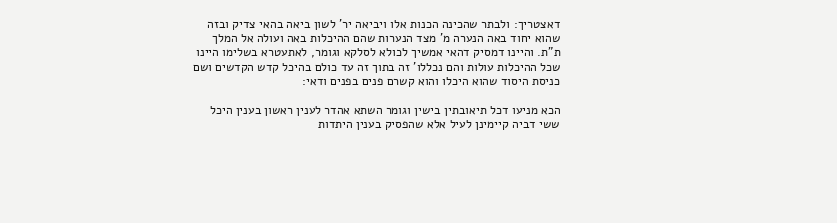דאצטריך: ולבתר שהכינה הכנות אלו ויביאה יר' לשון ביאה בהאי צדיק ובזה שהוא יחוד באה הנערה מ' מצד הנערות שהם ההיכלות באה ועולה אל המלך ת"ת. והיינו דמסיק דהאי אמשיך לכולא לסלקא וגומר, לאתעטרא בשלימו היינו שכל ההיכלות עולות והם נכללו' זה בתוך זה עד כולם בהיכל קדש הקדשים ושם כניסת היסוד שהוא היכלו והוא קשרם פנים בפנים ודאי:

הכא מניעו דכל תיאובתין בישין וגומר השתא אהדר לענין ראשון בענין היכל ששי דביה קיימינן לעיל אלא שהפסיק בענין היתדות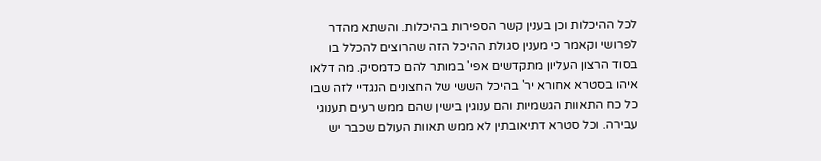לכל ההיכלות וכן בענין קשר הספירות בהיכלות. והשתא מהדר לפרושי וקאמר כי מענין סגולת ההיכל הזה שהרוצים להכלל בו בסוד הרצון העליון מתקדשים אפי' במותר להם כדמסיק. מה דלאו איהו בסטרא אחורא יר' בהיכל הששי של החצונים הנגדיי לזה שבו כל כח התאוות הגשמיות והם ענוגין בישין שהם ממש רעים תענוגי עבירה. וכל סטרא דתיאובתין לא ממש תאוות העולם שכבר יש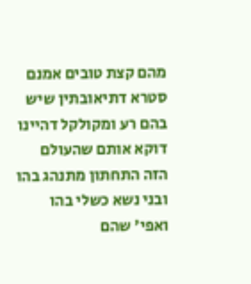מהם קצת טובים אמנם סטרא דתיאובתין שיש בהם רע ומקולקל דהיינו דוקא אותם שהעולם הזה התחתון מתנהג בהו ובני נשא כשלי בהו ואפי' שהם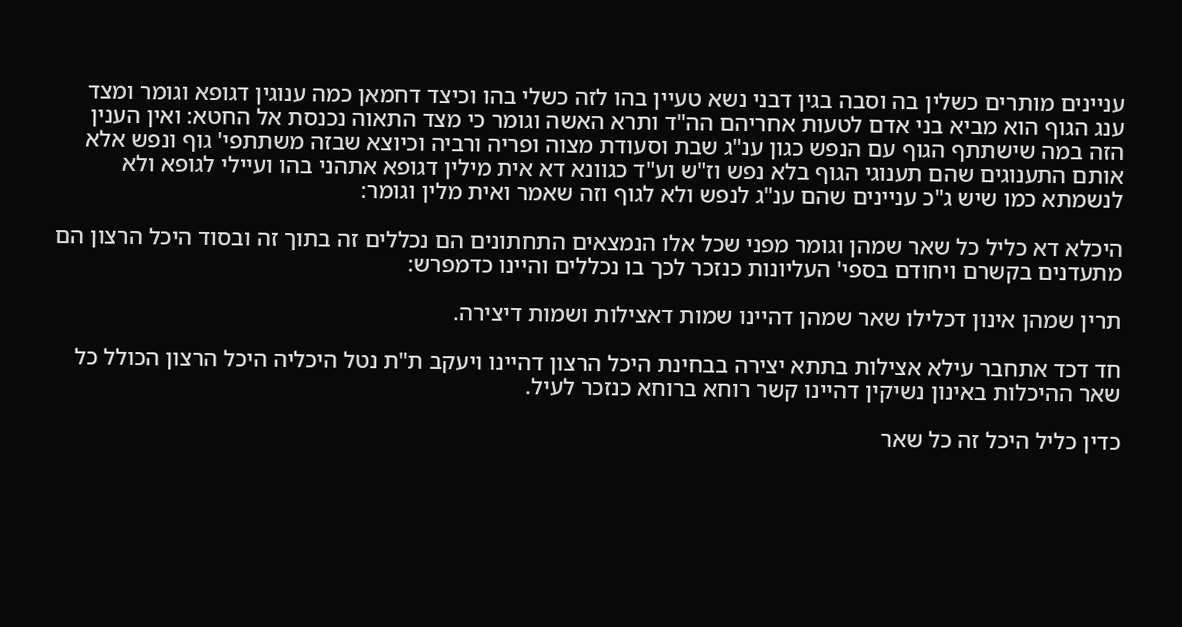עניינים מותרים כשלין בה וסבה בגין דבני נשא טעיין בהו לזה כשלי בהו וכיצד דחמאן כמה ענוגין דגופא וגומר ומצד ענג הגוף הוא מביא בני אדם לטעות אחריהם הה"ד ותרא האשה וגומר כי מצד התאוה נכנסת אל החטא: ואין הענין הזה במה שישתתף הגוף עם הנפש כגון ענ"ג שבת וסעודת מצוה ופריה ורביה וכיוצא שבזה משתתפי' גוף ונפש אלא אותם התענוגים שהם תענוגי הגוף בלא נפש וז"ש וע"ד כגוונא דא אית מילין דגופא אתהני בהו ועיילי לגופא ולא לנשמתא כמו שיש ג"כ עניינים שהם ענ"ג לנפש ולא לגוף וזה שאמר ואית מלין וגומר:

היכלא דא כליל כל שאר שמהן וגומר מפני שכל אלו הנמצאים התחתונים הם נכללים זה בתוך זה ובסוד היכל הרצון הם מתעדנים בקשרם ויחודם בספי' העליונות כנזכר לכך בו נכללים והיינו כדמפרש:

תרין שמהן אינון דכלילו שאר שמהן דהיינו שמות דאצילות ושמות דיצירה.

חד דכד אתחבר עילא אצילות בתתא יצירה בבחינת היכל הרצון דהיינו ויעקב ת"ת נטל היכליה היכל הרצון הכולל כל שאר ההיכלות באינון נשיקין דהיינו קשר רוחא ברוחא כנזכר לעיל.

כדין כליל היכל זה כל שאר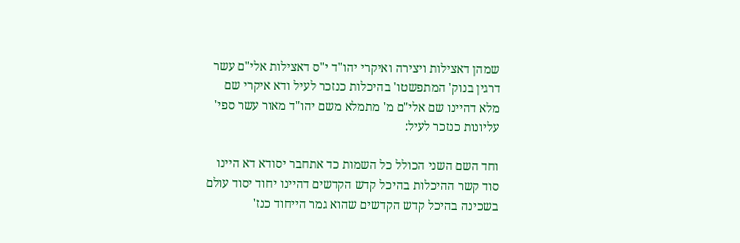שמהן דאצילות ויצירה ואיקרי יהו"ד י"ס דאצילות אלי"ם עשר דרגין בנוק' המתפשטו' בהיכלות כנזכר לעיל ודא איקרי שם מלא דהיינו שם אלי"ם מ' מתמלא משם יהו"ד מאור עשר ספי' עליונות כנזכר לעיל:

וחד השם השני הכולל כל השמות כד אתחבר יסודא דא היינו סוד קשר ההיכלות בהיכל קדש הקדשים דהיינו יחוד יסוד עולם בשכינה בהיכל קדש הקדשים שהוא גמר הייחוד כנז'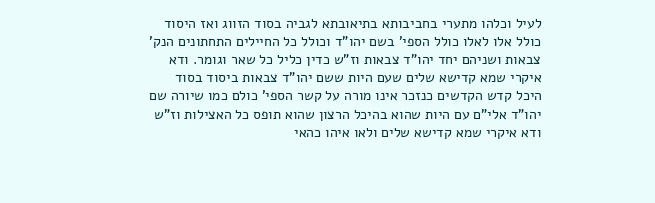לעיל וכלהו מתערי בחביבותא בתיאובתא לגביה בסוד הזווג ואז היסוד כולל אלו לאלו כולל הספי' בשם יהו"ד וכולל כל החיילים התחתונים הנק' צבאות ושניהם יחד יהו"ד צבאות וז"ש כדין כליל כל שאר וגומר. ודא איקרי שמא קדישא שלים שעם היות ששם יהו"ד צבאות ביסוד בסוד היכל קדש הקדשים כנזכר אינו מורה על קשר הספי' כולם כמו שיורה שם יהו"ד אלי"ם עם היות שהוא בהיכל הרצון שהוא תופס כל האצילות וז"ש ודא איקרי שמא קדישא שלים ולאו איהו כהאי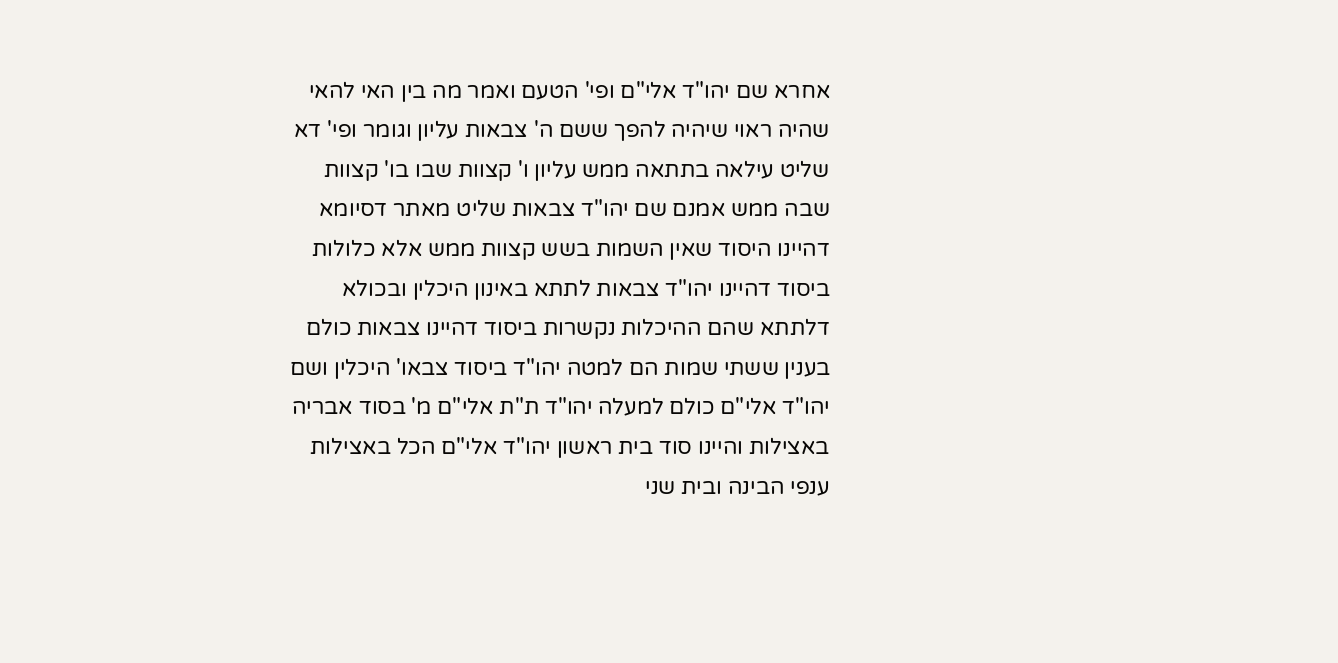אחרא שם יהו"ד אלי"ם ופי' הטעם ואמר מה בין האי להאי שהיה ראוי שיהיה להפך ששם ה' צבאות עליון וגומר ופי' דא שליט עילאה בתתאה ממש עליון ו' קצוות שבו בו' קצוות שבה ממש אמנם שם יהו"ד צבאות שליט מאתר דסיומא דהיינו היסוד שאין השמות בשש קצוות ממש אלא כלולות ביסוד דהיינו יהו"ד צבאות לתתא באינון היכלין ובכולא דלתתא שהם ההיכלות נקשרות ביסוד דהיינו צבאות כולם בענין ששתי שמות הם למטה יהו"ד ביסוד צבאו' היכלין ושם יהו"ד אלי"ם כולם למעלה יהו"ד ת"ת אלי"ם מ' בסוד אבריה באצילות והיינו סוד בית ראשון יהו"ד אלי"ם הכל באצילות ענפי הבינה ובית שני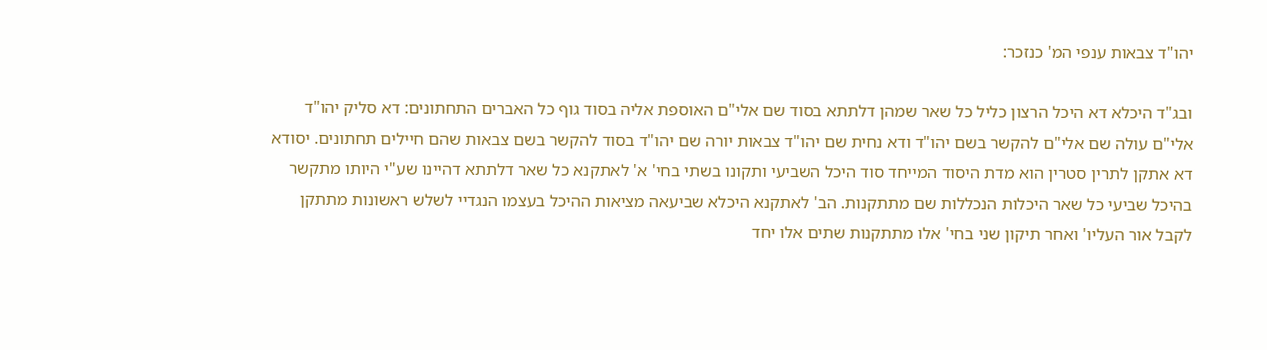יהו"ד צבאות ענפי המ' כנזכר:

ובג"ד היכלא דא היכל הרצון כליל כל שאר שמהן דלתתא בסוד שם אלי"ם האוספת אליה בסוד גוף כל האברים התחתונים: דא סליק יהו"ד אלי"ם עולה שם אלי"ם להקשר בשם יהו"ד ודא נחית שם יהו"ד צבאות יורה שם יהו"ד בסוד להקשר בשם צבאות שהם חיילים תחתונים. יסודא דא אתקן לתרין סטרין הוא מדת היסוד המייחד סוד היכל השביעי ותקונו בשתי בחי' א' לאתקנא כל שאר דלתתא דהיינו שע"י היותו מתקשר בהיכל שביעי כל שאר היכלות הנכללות שם מתתקנות. הב' לאתקנא היכלא שביעאה מציאות ההיכל בעצמו הנגדיי לשלש ראשונות מתתקן לקבל אור העליו' ואחר תיקון שני בחי' אלו מתתקנות שתים אלו יחד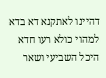דהיינו לאתקנא דא בדא למהוי כולא רעו חדא היכל השביעי ושאר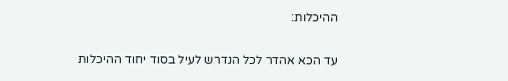ההיכלות:

עד הכא אהדר לכל הנדרש לעיל בסוד יחוד ההיכלות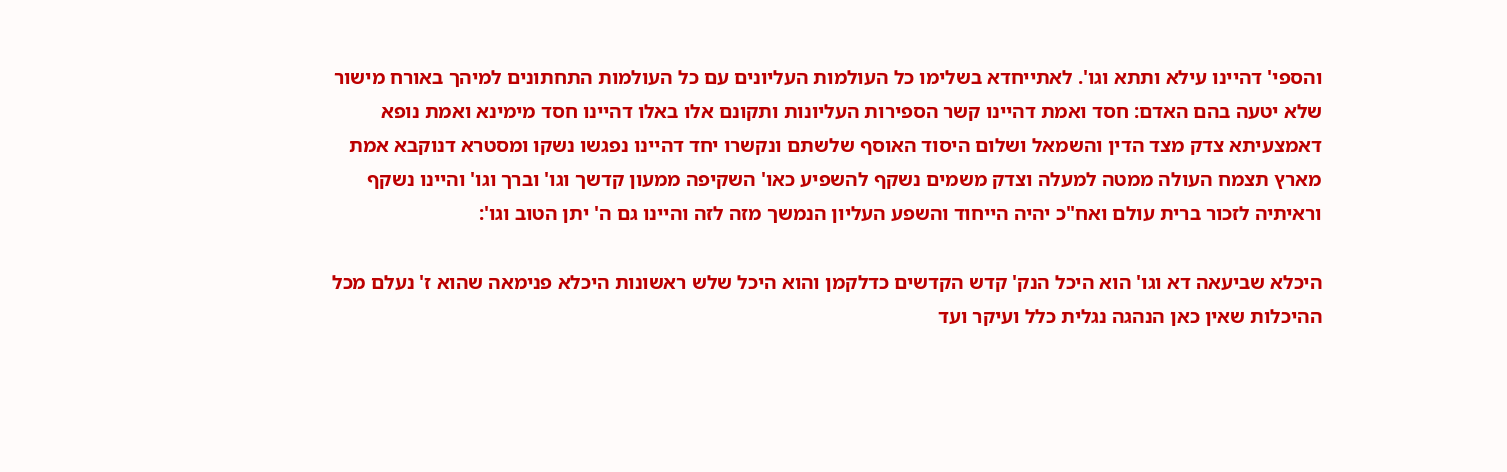והספי' דהיינו עילא ותתא וגו'. לאתייחדא בשלימו כל העולמות העליונים עם כל העולמות התחתונים למיהך באורח מישור שלא יטעה בהם האדם: חסד ואמת דהיינו קשר הספירות העליונות ותקונם אלו באלו דהיינו חסד מימינא ואמת נופא דאמצעיתא צדק מצד הדין והשמאל ושלום היסוד האוסף שלשתם ונקשרו יחד דהיינו נפגשו נשקו ומסטרא דנוקבא אמת מארץ תצמח העולה ממטה למעלה וצדק משמים נשקף להשפיע כאו' השקיפה ממעון קדשך וגו' וברך וגו' והיינו נשקף וראיתיה לזכור ברית עולם ואח"כ יהיה הייחוד והשפע העליון הנמשך מזה לזה והיינו גם ה' יתן הטוב וגו':

היכלא שביעאה דא וגו' הוא היכל הנק' קדש הקדשים כדלקמן והוא היכל שלש ראשונות היכלא פנימאה שהוא ז' נעלם מכל ההיכלות שאין כאן הנהגה נגלית כלל ועיקר ועד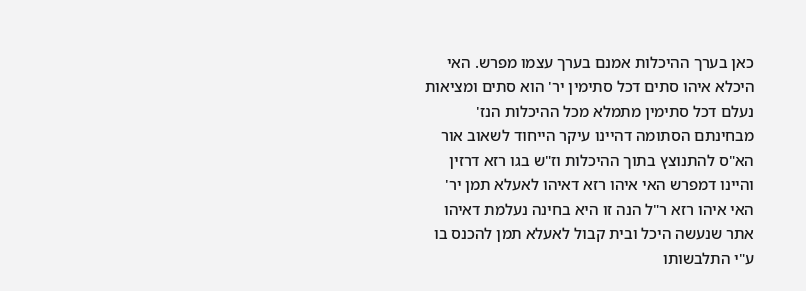כאן בערך ההיכלות אמנם בערך עצמו מפרש. האי היכלא איהו סתים דכל סתימין יר' הוא סתים ומציאות נעלם דכל סתימין מתמלא מכל ההיכלות הנז' מבחינתם הסתומה דהיינו עיקר הייחוד לשאוב אור הא"ס להתנוצץ בתוך ההיכלות וז"ש בגו רזא דרזין והיינו דמפרש האי איהו רזא דאיהו לאעלא תמן יר' האי איהו רזא ר"ל הנה זו היא בחינה נעלמת דאיהו אתר שנעשה היכל ובית קבול לאעלא תמן להכנס בו ע"י התלבשותו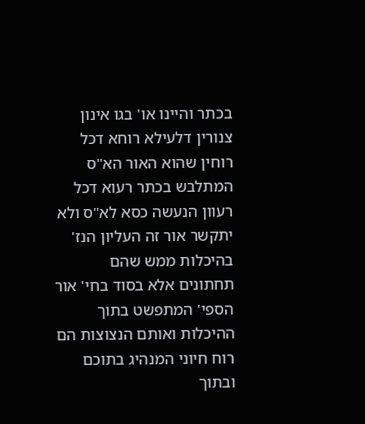בכתר והיינו או' בגו אינון צנורין דלעילא רוחא דכל רוחין שהוא האור הא"ס המתלבש בכתר רעוא דכל רעוון הנעשה כסא לא"ס ולא יתקשר אור זה העליון הנז' בהיכלות ממש שהם תחתונים אלא בסוד בחי' אור הספי' המתפשט בתוך ההיכלות ואותם הנצוצות הם רוח חיוני המנהיג בתוכם ובתוך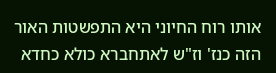אותו רוח החיוני היא התפשטות האור הזה כנז' וז"ש לאתחברא כולא כחדא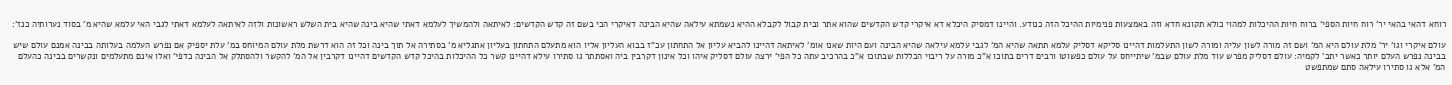רוחא דהאי בהאי יר' רוח חיות הספי' ברוח חיות ההיכלות למהוי כולא תקונא חדא וזה באמצעות פנימיות ההיכל הזה כנודע. והיינו דמסיק היכלא דא איקרי קדש הקדשים שהוא אתר ובית קבול לקבלא ההיא נשמתא עילאה שהיא הבינה דאיקרי הכי בשם זה קדש הקדשים: לאיתאה ולהמשיך לעלמא דאתי שהיא בינה שהיא בית השלש ראשונות ולזה לאיתאה לעלמא דאתי לגבי האי עלמא שהיא מ' בסוד נערותיה כנז':

עולם איקרי וגו' יר' מלת עולם היא המ' ושם זה מורה לשון עליה ומורה לשון התעלמות דהיינו סליקא דסליק עלמא תתאה שהיא המ' לגבי עלמא עילאה שהיא הבינה ועם היות שאנו אומ' לאיתאה דהיינו להביא עליון אל התחתון עכ"ז בבוא העליון אליו הוא מתעלם התחתון בעליון אתגליא מ' בסתירה אל תוך בינה וכל זה הוא דרשת מלת עולם המיוחס במ' עלת יספיק אם נפרש העלמה בעלותה בבינה אמנם עולם שיש בבינה נפרש העלם יותר כאשר יתב' לקמיה: עולם דסליק מפרש עוד מלת עולם שבמ' שיתייחס על עולם כפשוטו ורבים דרים בתוכו א"כ מורה על ריבוי הכללות שבתוכו א"כ בהרכיב עתה כל הפי' ירצה עולם דסליק איהו וכל אינון דקרבין ביה ואסתתר גו סתירו עילא דהיינו קשר כל ההיכלות בהיכל קדש הקדשים דהיינו דקרבין אל המ' להקשר ולהסתלק אל הבינה כדפי' ואלו אינם מתעלמים ונקשרים בבינה כהעלם המ' אלא גו סתירו עילאה סתם שמתפשט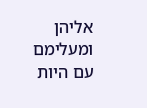אליהן ומעלימם עם היות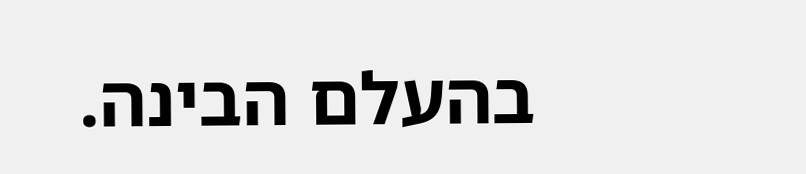בהעלם הבינה.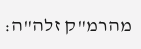מהרמ"ק זלה"ה: